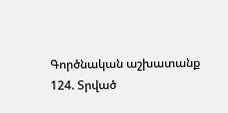Գործնական աշխատանք
124. Տրված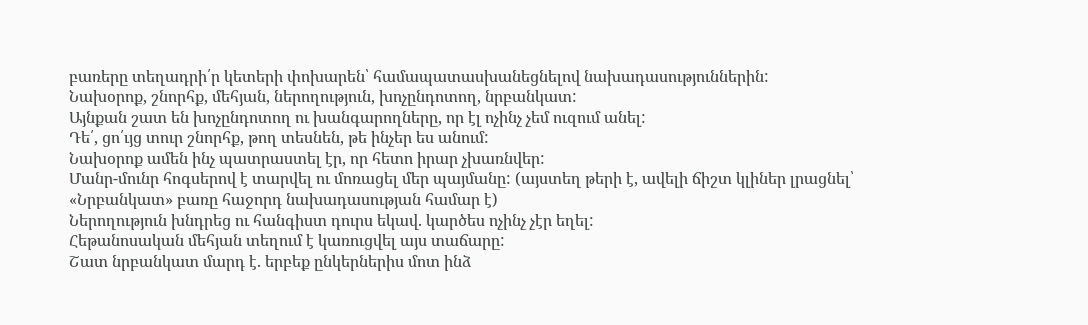բառերը տեղադրի՛ր կետերի փոխարեն՝ համապատասխանեցնելով նախադասություններին:
Նախօրոք, շնորհք, մեհյան, ներողություն, խոչընդոտող, նրբանկատ:
Այնքան շատ են խոչընդոտող ու խանգարողները, որ էլ ոչինչ չեմ ուզում անել:
Դե՛, ցո՛ւյց տուր շնորհք, թող տեսնեն, թե ինչեր ես անում:
Նախօրոք ամեն ինչ պատրաստել էր, որ հետո իրար չխառնվեր:
Մանր-մունր հոգսերով է տարվել ու մոռացել մեր պայմանը: (այստեղ թերի է, ավելի ճիշտ կլիներ լրացնել՝ «Նրբանկատ» բառը հաջորդ նախադասության համար է)
Ներողություն խնդրեց ու հանգիստ դուրս եկավ. կարծես ոչինչ չէր եղել:
Հեթանոսական մեհյան տեղում է կառուցվել այս տաճարը:
Շատ նրբանկատ մարդ է. երբեք ընկերներիս մոտ ինձ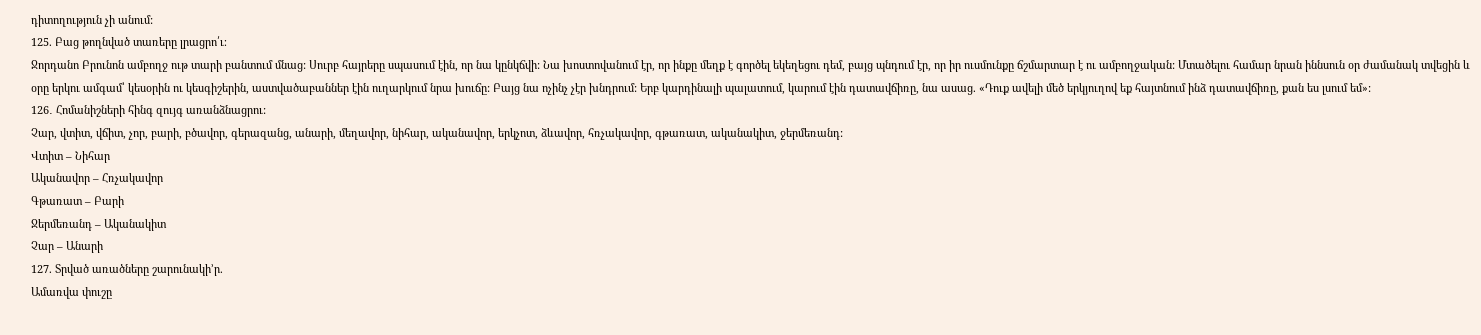դիտողություն չի անում:
125. Բաց թողնված տառերը լրացրո՛ւ։
Ջորդանո Բրունոն ամբողջ ութ տարի բանտում մնաց: Սուրբ հայրերը սպասում էին, որ նա կընկճվի: Նա խոստովանում էր, որ ինքը մեղք է գործել եկեղեցու դեմ, բայց պնդում էր, որ իր ուսմունքը ճշմարտար է ու ամբողջական: Մտածելու համար նրան իննսուն օր ժամանակ տվեցին և օրը երկու ամգամ՝ կեսօրին ու կեսգիշերին, աստվածաբաններ էին ուղարկում նրա խուճը: Բայց նա ոչինչ չէր խնդրում: Երբ կարդինալի պալատում, կարում էին դատավճիռը, նա ասաց. «Դուք ավելի մեծ երկյուղով եք հայտնում ինձ դատավճիռը, քան ես լսում եմ»:
126․ Հոմանիշների հինգ զույգ առանձնացրու:
Չար, վտիտ, վճիտ, չոր, բարի, բծավոր, գերազանց, անարի, մեղավոր, նիհար, ականավոր, երկչոտ, ձևավոր, հռչակավոր, գթառատ, ականակիտ, ջերմեռանդ:
Վտիտ – Նիհար
Ականավոր – Հռչակավոր
Գթառատ – Բարի
Ջերմեռանդ – Ականակիտ
Չար – Անարի
127. Տրված առածները շարունակի’ր.
Ամառվա փուշը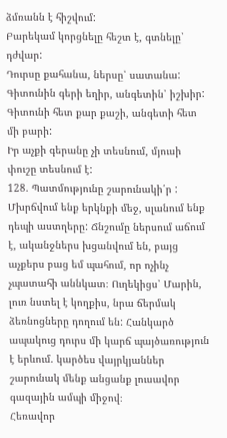ձմռանն է հիշվում:
Բարեկամ կորցնելը հեշտ է, գտնելը՝ դժվար:
Դուրսը քահանա, ներսը՝ սատանա:
Գիտունին գերի եղիր, անգետին՝ իշխիր:
Գիտունի հետ քար քաշի, անգետի հետ մի բարի:
Իր աչքի գերանը չի տեսնում, մյուսի փուշը տեսնում է:
128. Պատմությունը շարունակի՛ր :
Մխրճվում ենք երկնքի մեջ, սլանում ենք դեպի աստղերը: Ճնշումը ներսում աճում է, ականջներս խցանվում են, բայց աչքերս բաց եմ պահում, որ ոչինչ չպատահի աննկատ։ Ուղեկիցս՝ Մարին, լուռ նստել է կողքիս, նրա ճերմակ ձեռնոցները դողում են: Հանկարծ ապակուց դուրս մի կարճ պայծառություն է երևում. կարծես վայրկյաններ շարունակ մենք անցանք լուսավոր գազային ամպի միջով։
Հեռավոր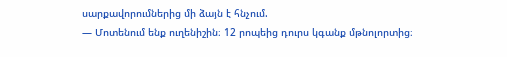սարքավորումներից մի ձայն է հնչում.
— Մոտենում ենք ուղենիշին։ 12 րոպեից դուրս կգանք մթնոլորտից։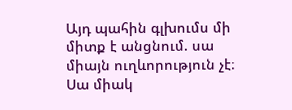Այդ պահին գլխումս մի միտք է անցնում. սա միայն ուղևորություն չէ։ Սա միակ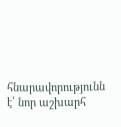հնարավորությունն է՝ նոր աշխարհ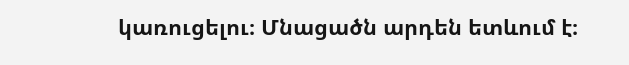կառուցելու։ Մնացածն արդեն ետևում է։